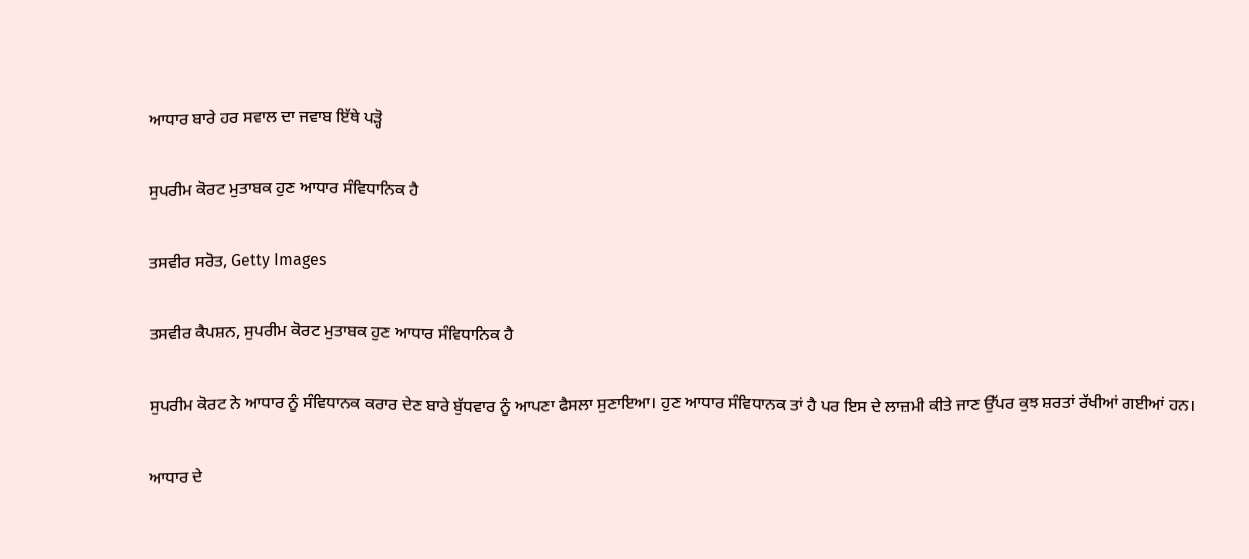ਆਧਾਰ ਬਾਰੇ ਹਰ ਸਵਾਲ ਦਾ ਜਵਾਬ ਇੱਥੇ ਪੜ੍ਹੋ

ਸੁਪਰੀਮ ਕੋਰਟ ਮੁਤਾਬਕ ਹੁਣ ਆਧਾਰ ਸੰਵਿਧਾਨਿਕ ਹੈ

ਤਸਵੀਰ ਸਰੋਤ, Getty Images

ਤਸਵੀਰ ਕੈਪਸ਼ਨ, ਸੁਪਰੀਮ ਕੋਰਟ ਮੁਤਾਬਕ ਹੁਣ ਆਧਾਰ ਸੰਵਿਧਾਨਿਕ ਹੈ

ਸੁਪਰੀਮ ਕੋਰਟ ਨੇ ਆਧਾਰ ਨੂੰ ਸੰਵਿਧਾਨਕ ਕਰਾਰ ਦੇਣ ਬਾਰੇ ਬੁੱਧਵਾਰ ਨੂੰ ਆਪਣਾ ਫੈਸਲਾ ਸੁਣਾਇਆ। ਹੁਣ ਆਧਾਰ ਸੰਵਿਧਾਨਕ ਤਾਂ ਹੈ ਪਰ ਇਸ ਦੇ ਲਾਜ਼ਮੀ ਕੀਤੇ ਜਾਣ ਉੱਪਰ ਕੁਝ ਸ਼ਰਤਾਂ ਰੱਖੀਆਂ ਗਈਆਂ ਹਨ।

ਆਧਾਰ ਦੇ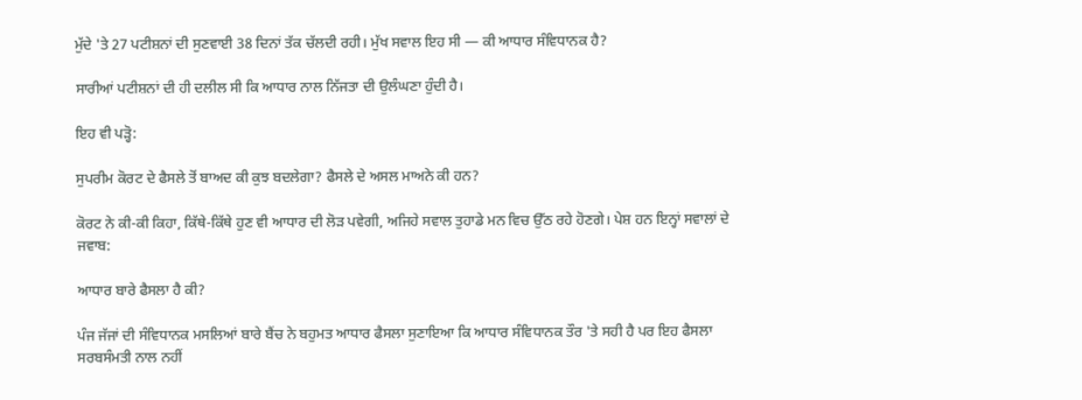ਮੁੱਦੇ 'ਤੇ 27 ਪਟੀਸ਼ਨਾਂ ਦੀ ਸੁਣਵਾਈ 38 ਦਿਨਾਂ ਤੱਕ ਚੱਲਦੀ ਰਹੀ। ਮੁੱਖ ਸਵਾਲ ਇਹ ਸੀ — ਕੀ ਆਧਾਰ ਸੰਵਿਧਾਨਕ ਹੈ?

ਸਾਰੀਆਂ ਪਟੀਸ਼ਨਾਂ ਦੀ ਹੀ ਦਲੀਲ ਸੀ ਕਿ ਆਧਾਰ ਨਾਲ ਨਿੱਜਤਾ ਦੀ ਉਲੰਘਣਾ ਹੁੰਦੀ ਹੈ।

ਇਹ ਵੀ ਪੜ੍ਹੋ:

ਸੁਪਰੀਮ ਕੋਰਟ ਦੇ ਫੈਸਲੇ ਤੋਂ ਬਾਅਦ ਕੀ ਕੁਝ ਬਦਲੇਗਾ? ਫੈਸਲੇ ਦੇ ਅਸਲ ਮਾਅਨੇ ਕੀ ਹਨ?

ਕੋਰਟ ਨੇ ਕੀ-ਕੀ ਕਿਹਾ, ਕਿੱਥੇ-ਕਿੱਥੇ ਹੁਣ ਵੀ ਆਧਾਰ ਦੀ ਲੋੜ ਪਵੇਗੀ, ਅਜਿਹੇ ਸਵਾਲ ਤੁਹਾਡੇ ਮਨ ਵਿਚ ਉੱਠ ਰਹੇ ਹੋਣਗੇ। ਪੇਸ਼ ਹਨ ਇਨ੍ਹਾਂ ਸਵਾਲਾਂ ਦੇ ਜਵਾਬ:

ਆਧਾਰ ਬਾਰੇ ਫੈਸਲਾ ਹੈ ਕੀ?

ਪੰਜ ਜੱਜਾਂ ਦੀ ਸੰਵਿਧਾਨਕ ਮਸਲਿਆਂ ਬਾਰੇ ਬੈਂਚ ਨੇ ਬਹੁਮਤ ਆਧਾਰ ਫੈਸਲਾ ਸੁਣਾਇਆ ਕਿ ਆਧਾਰ ਸੰਵਿਧਾਨਕ ਤੌਰ 'ਤੇ ਸਹੀ ਹੈ ਪਰ ਇਹ ਫੈਸਲਾ ਸਰਬਸੰਮਤੀ ਨਾਲ ਨਹੀਂ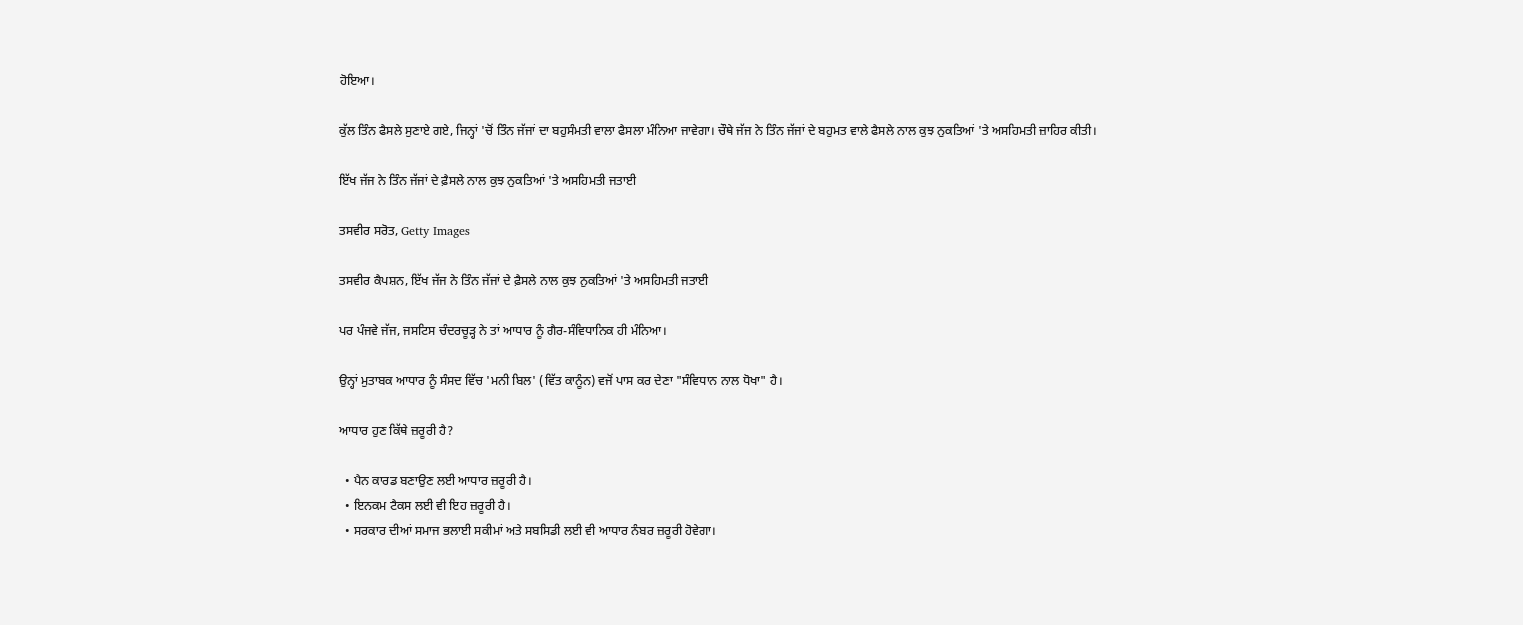ਹੋਇਆ।

ਕੁੱਲ ਤਿੰਨ ਫੈਸਲੇ ਸੁਣਾਏ ਗਏ, ਜਿਨ੍ਹਾਂ 'ਚੋਂ ਤਿੰਨ ਜੱਜਾਂ ਦਾ ਬਹੁਸੰਮਤੀ ਵਾਲਾ ਫੈਸਲਾ ਮੰਨਿਆ ਜਾਵੇਗਾ। ਚੌਥੇ ਜੱਜ ਨੇ ਤਿੰਨ ਜੱਜਾਂ ਦੇ ਬਹੁਮਤ ਵਾਲੇ ਫੈਸਲੇ ਨਾਲ ਕੁਝ ਨੁਕਤਿਆਂ 'ਤੇ ਅਸਹਿਮਤੀ ਜ਼ਾਹਿਰ ਕੀਤੀ।

ਇੱਖ ਜੱਜ ਨੇ ਤਿੰਨ ਜੱਜਾਂ ਦੇ ਫ਼ੈਸਲੇ ਨਾਲ ਕੁਝ ਨੁਕਤਿਆਂ 'ਤੇ ਅਸਹਿਮਤੀ ਜਤਾਈ

ਤਸਵੀਰ ਸਰੋਤ, Getty Images

ਤਸਵੀਰ ਕੈਪਸ਼ਨ, ਇੱਖ ਜੱਜ ਨੇ ਤਿੰਨ ਜੱਜਾਂ ਦੇ ਫ਼ੈਸਲੇ ਨਾਲ ਕੁਝ ਨੁਕਤਿਆਂ 'ਤੇ ਅਸਹਿਮਤੀ ਜਤਾਈ

ਪਰ ਪੰਜਵੇ ਜੱਜ, ਜਸਟਿਸ ਚੰਦਰਚੂੜ੍ਹ ਨੇ ਤਾਂ ਆਧਾਰ ਨੂੰ ਗੈਰ-ਸੰਵਿਧਾਨਿਕ ਹੀ ਮੰਨਿਆ।

ਉਨ੍ਹਾਂ ਮੁਤਾਬਕ ਆਧਾਰ ਨੂੰ ਸੰਸਦ ਵਿੱਚ 'ਮਨੀ ਬਿਲ' (ਵਿੱਤ ਕਾਨੂੰਨ) ਵਜੋਂ ਪਾਸ ਕਰ ਦੇਣਾ "ਸੰਵਿਧਾਨ ਨਾਲ ਧੋਖਾ" ਹੈ।

ਆਧਾਰ ਹੁਣ ਕਿੱਥੇ ਜ਼ਰੂਰੀ ਹੈ?

  • ਪੈਨ ਕਾਰਡ ਬਣਾਉਣ ਲਈ ਆਧਾਰ ਜ਼ਰੂਰੀ ਹੈ।
  • ਇਨਕਮ ਟੈਕਸ ਲਈ ਵੀ ਇਹ ਜ਼ਰੂਰੀ ਹੈ।
  • ਸਰਕਾਰ ਦੀਆਂ ਸਮਾਜ ਭਲਾਈ ਸਕੀਮਾਂ ਅਤੇ ਸਬਸਿਡੀ ਲਈ ਵੀ ਆਧਾਰ ਨੰਬਰ ਜ਼ਰੂਰੀ ਹੋਵੇਗਾ।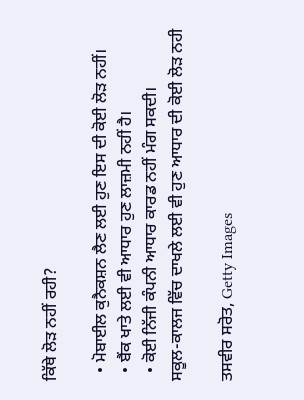ਕਿੱਥੇ ਲੋੜ ਨਹੀਂ ਰਹੀ?

  • ਮੋਬਾਈਲ ਕੁਨੈਕਸ਼ਨ ਲੈਣ ਲਈ ਹੁਣ ਇਸ ਦੀ ਕੋਈ ਲੋੜ ਨਹੀਂ।
  • ਬੈਂਕ ਖਾਤੇ ਲਈ ਵੀ ਆਧਾਰ ਹੁਣ ਲਾਜ਼ਮੀ ਨਹੀਂ ਹੈ।
  • ਕੋਈ ਨਿੱਜੀ ਕੰਪਨੀ ਆਧਾਰ ਕਾਰਡ ਨਹੀਂ ਮੰਗ ਸਕਦੀ।
ਸਕੂਲ-ਕਾਲਜ ਵਿੱਚ ਦਾਖਲੇ ਲਈ ਵੀ ਹੁਣ ਆਧਾਰ ਦੀ ਕੋਈ ਲੋੜ ਨਹੀ

ਤਸਵੀਰ ਸਰੋਤ, Getty Images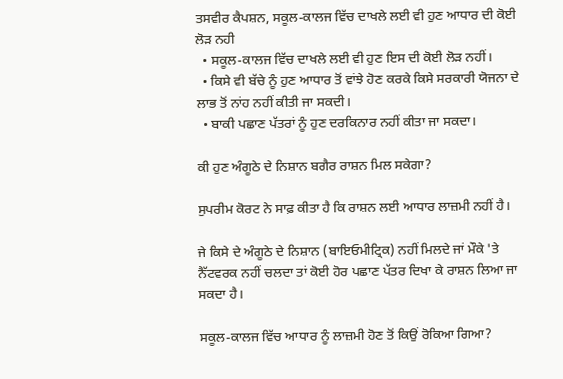ਤਸਵੀਰ ਕੈਪਸ਼ਨ, ਸਕੂਲ-ਕਾਲਜ ਵਿੱਚ ਦਾਖਲੇ ਲਈ ਵੀ ਹੁਣ ਆਧਾਰ ਦੀ ਕੋਈ ਲੋੜ ਨਹੀ
  • ਸਕੂਲ-ਕਾਲਜ ਵਿੱਚ ਦਾਖਲੇ ਲਈ ਵੀ ਹੁਣ ਇਸ ਦੀ ਕੋਈ ਲੋੜ ਨਹੀਂ।
  • ਕਿਸੇ ਵੀ ਬੱਚੇ ਨੂੰ ਹੁਣ ਆਧਾਰ ਤੋਂ ਵਾਂਝੇ ਹੋਣ ਕਰਕੇ ਕਿਸੇ ਸਰਕਾਰੀ ਯੋਜਨਾ ਦੇ ਲਾਭ ਤੋਂ ਨਾਂਹ ਨਹੀਂ ਕੀਤੀ ਜਾ ਸਕਦੀ।
  • ਬਾਕੀ ਪਛਾਣ ਪੱਤਰਾਂ ਨੂੰ ਹੁਣ ਦਰਕਿਨਾਰ ਨਹੀਂ ਕੀਤਾ ਜਾ ਸਕਦਾ।

ਕੀ ਹੁਣ ਅੰਗੂਠੇ ਦੇ ਨਿਸ਼ਾਨ ਬਗੈਰ ਰਾਸ਼ਨ ਮਿਲ ਸਕੇਗਾ?

ਸੁਪਰੀਮ ਕੋਰਟ ਨੇ ਸਾਫ਼ ਕੀਤਾ ਹੈ ਕਿ ਰਾਸ਼ਨ ਲਈ ਆਧਾਰ ਲਾਜ਼ਮੀ ਨਹੀਂ ਹੈ।

ਜੇ ਕਿਸੇ ਦੇ ਅੰਗੂਠੇ ਦੇ ਨਿਸ਼ਾਨ (ਬਾਇਓਮੀਟ੍ਰਿਕ) ਨਹੀਂ ਮਿਲਦੇ ਜਾਂ ਮੌਕੇ 'ਤੇ ਨੈੱਟਵਰਕ ਨਹੀਂ ਚਲਦਾ ਤਾਂ ਕੋਈ ਹੋਰ ਪਛਾਣ ਪੱਤਰ ਦਿਖਾ ਕੇ ਰਾਸ਼ਨ ਲਿਆ ਜਾ ਸਕਦਾ ਹੈ।

ਸਕੂਲ-ਕਾਲਜ ਵਿੱਚ ਆਧਾਰ ਨੂੰ ਲਾਜ਼ਮੀ ਹੋਣ ਤੋਂ ਕਿਉਂ ਰੋਕਿਆ ਗਿਆ?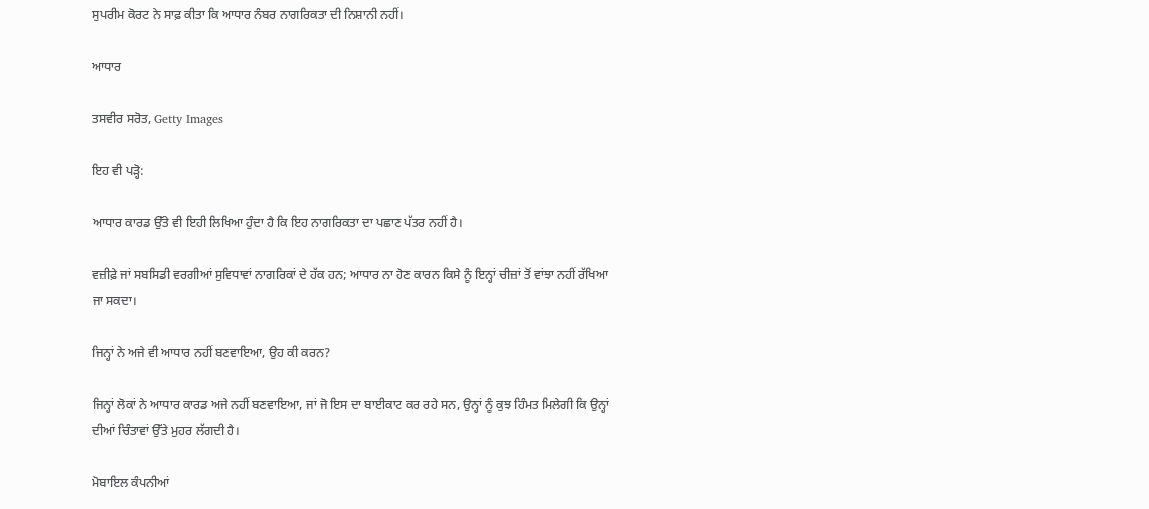ਸੁਪਰੀਮ ਕੋਰਟ ਨੇ ਸਾਫ਼ ਕੀਤਾ ਕਿ ਆਧਾਰ ਨੰਬਰ ਨਾਗਰਿਕਤਾ ਦੀ ਨਿਸ਼ਾਨੀ ਨਹੀਂ।

ਆਧਾਰ

ਤਸਵੀਰ ਸਰੋਤ, Getty Images

ਇਹ ਵੀ ਪੜ੍ਹੋ:

ਆਧਾਰ ਕਾਰਡ ਉੱਤੇ ਵੀ ਇਹੀ ਲਿਖਿਆ ਹੁੰਦਾ ਹੈ ਕਿ ਇਹ ਨਾਗਰਿਕਤਾ ਦਾ ਪਛਾਣ ਪੱਤਰ ਨਹੀਂ ਹੈ।

ਵਜ਼ੀਫ਼ੇ ਜਾਂ ਸਬਸਿਡੀ ਵਰਗੀਆਂ ਸੁਵਿਧਾਵਾਂ ਨਾਗਰਿਕਾਂ ਦੇ ਹੱਕ ਹਨ; ਆਧਾਰ ਨਾ ਹੋਣ ਕਾਰਨ ਕਿਸੇ ਨੂੰ ਇਨ੍ਹਾਂ ਚੀਜ਼ਾਂ ਤੋਂ ਵਾਂਝਾ ਨਹੀਂ ਰੱਖਿਆ ਜਾ ਸਕਦਾ।

ਜਿਨ੍ਹਾਂ ਨੇ ਅਜੇ ਵੀ ਆਧਾਰ ਨਹੀਂ ਬਣਵਾਇਆ, ਉਹ ਕੀ ਕਰਨ?

ਜਿਨ੍ਹਾਂ ਲੋਕਾਂ ਨੇ ਆਧਾਰ ਕਾਰਡ ਅਜੇ ਨਹੀਂ ਬਣਵਾਇਆ, ਜਾਂ ਜੋ ਇਸ ਦਾ ਬਾਈਕਾਟ ਕਰ ਰਹੇ ਸਨ, ਉਨ੍ਹਾਂ ਨੂੰ ਕੁਝ ਹਿੰਮਤ ਮਿਲੇਗੀ ਕਿ ਉਨ੍ਹਾਂ ਦੀਆਂ ਚਿੰਤਾਵਾਂ ਉੱਤੇ ਮੁਹਰ ਲੱਗਦੀ ਹੈ।

ਮੋਬਾਇਲ ਕੰਪਨੀਆਂ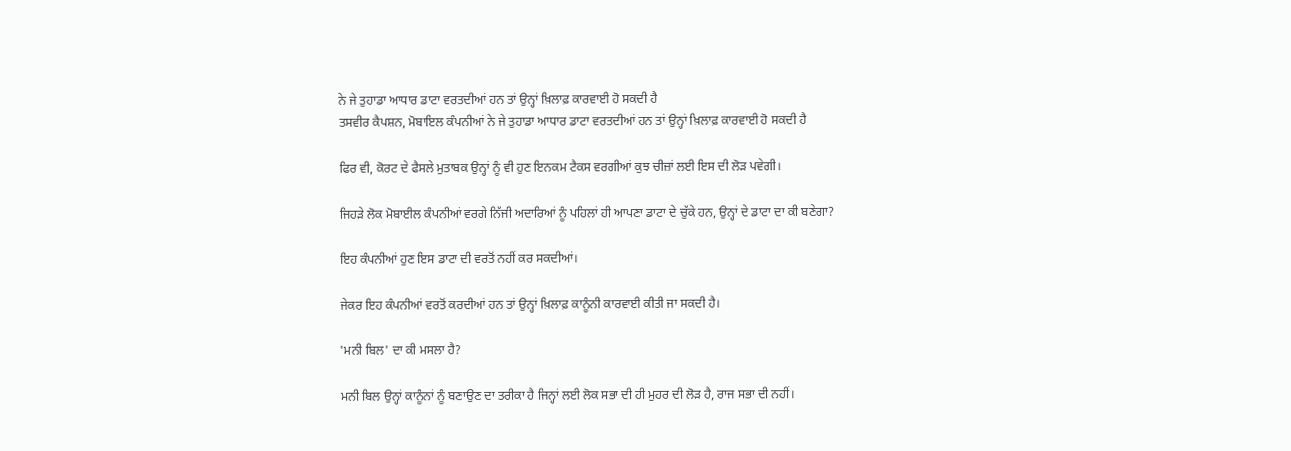ਨੇ ਜੇ ਤੁਹਾਡਾ ਆਧਾਰ ਡਾਟਾ ਵਰਤਦੀਆਂ ਹਨ ਤਾਂ ਉਨ੍ਹਾਂ ਖ਼ਿਲਾਫ਼ ਕਾਰਵਾਈ ਹੋ ਸਕਦੀ ਹੈ
ਤਸਵੀਰ ਕੈਪਸ਼ਨ, ਮੋਬਾਇਲ ਕੰਪਨੀਆਂ ਨੇ ਜੇ ਤੁਹਾਡਾ ਆਧਾਰ ਡਾਟਾ ਵਰਤਦੀਆਂ ਹਨ ਤਾਂ ਉਨ੍ਹਾਂ ਖ਼ਿਲਾਫ਼ ਕਾਰਵਾਈ ਹੋ ਸਕਦੀ ਹੈ

ਫਿਰ ਵੀ, ਕੋਰਟ ਦੇ ਫੈਸਲੇ ਮੁਤਾਬਕ ਉਨ੍ਹਾਂ ਨੂੰ ਵੀ ਹੁਣ ਇਨਕਮ ਟੈਕਸ ਵਰਗੀਆਂ ਕੁਝ ਚੀਜ਼ਾਂ ਲਈ ਇਸ ਦੀ ਲੋੜ ਪਵੇਗੀ।

ਜਿਹੜੇ ਲੋਕ ਮੋਬਾਈਲ ਕੰਪਨੀਆਂ ਵਰਗੇ ਨਿੱਜੀ ਅਦਾਰਿਆਂ ਨੂੰ ਪਹਿਲਾਂ ਹੀ ਆਪਣਾ ਡਾਟਾ ਦੇ ਚੁੱਕੇ ਹਨ, ਉਨ੍ਹਾਂ ਦੇ ਡਾਟਾ ਦਾ ਕੀ ਬਣੇਗਾ?

ਇਹ ਕੰਪਨੀਆਂ ਹੁਣ ਇਸ ਡਾਟਾ ਦੀ ਵਰਤੋਂ ਨਹੀਂ ਕਰ ਸਕਦੀਆਂ।

ਜੇਕਰ ਇਹ ਕੰਪਨੀਆਂ ਵਰਤੋਂ ਕਰਦੀਆਂ ਹਨ ਤਾਂ ਉਨ੍ਹਾਂ ਖ਼ਿਲਾਫ਼ ਕਾਨੂੰਨੀ ਕਾਰਵਾਈ ਕੀਤੀ ਜਾ ਸਕਦੀ ਹੈ।

'ਮਨੀ ਬਿਲ' ਦਾ ਕੀ ਮਸਲਾ ਹੈ?

ਮਨੀ ਬਿਲ ਉਨ੍ਹਾਂ ਕਾਨੂੰਨਾਂ ਨੂੰ ਬਣਾਉਣ ਦਾ ਤਰੀਕਾ ਹੈ ਜਿਨ੍ਹਾਂ ਲਈ ਲੋਕ ਸਭਾ ਦੀ ਹੀ ਮੁਹਰ ਦੀ ਲੋੜ ਹੈ, ਰਾਜ ਸਭਾ ਦੀ ਨਹੀਂ।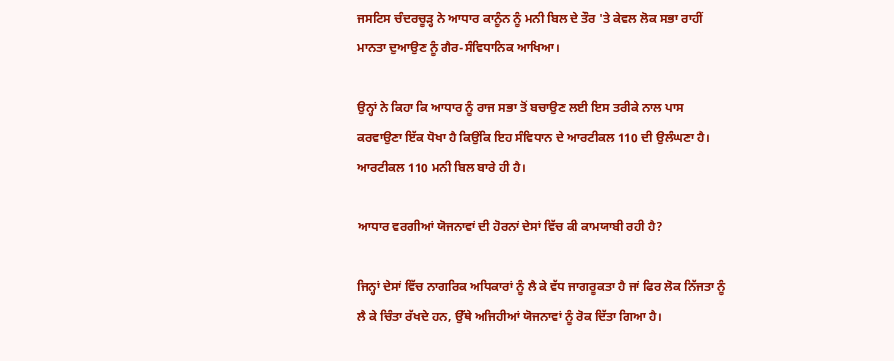ਜਸਟਿਸ ਚੰਦਰਚੂੜ੍ਹ ਨੇ ਆਧਾਰ ਕਾਨੂੰਨ ਨੂੰ ਮਨੀ ਬਿਲ ਦੇ ਤੌਰ 'ਤੇ ਕੇਵਲ ਲੋਕ ਸਭਾ ਰਾਹੀਂ ਮਾਨਤਾ ਦੁਆਉਣ ਨੂੰ ਗੈਰ-ਸੰਵਿਧਾਨਿਕ ਆਖਿਆ।

ਉਨ੍ਹਾਂ ਨੇ ਕਿਹਾ ਕਿ ਆਧਾਰ ਨੂੰ ਰਾਜ ਸਭਾ ਤੋਂ ਬਚਾਉਣ ਲਈ ਇਸ ਤਰੀਕੇ ਨਾਲ ਪਾਸ ਕਰਵਾਉਣਾ ਇੱਕ ਧੋਖਾ ਹੈ ਕਿਉਂਕਿ ਇਹ ਸੰਵਿਧਾਨ ਦੇ ਆਰਟੀਕਲ 110 ਦੀ ਉਲੰਘਣਾ ਹੈ। ਆਰਟੀਕਲ 110 ਮਨੀ ਬਿਲ ਬਾਰੇ ਹੀ ਹੈ।

ਆਧਾਰ ਵਰਗੀਆਂ ਯੋਜਨਾਵਾਂ ਦੀ ਹੋਰਨਾਂ ਦੇਸਾਂ ਵਿੱਚ ਕੀ ਕਾਮਯਾਬੀ ਰਹੀ ਹੈ?

ਜਿਨ੍ਹਾਂ ਦੇਸਾਂ ਵਿੱਚ ਨਾਗਰਿਕ ਅਧਿਕਾਰਾਂ ਨੂੰ ਲੈ ਕੇ ਵੱਧ ਜਾਗਰੂਕਤਾ ਹੈ ਜਾਂ ਫਿਰ ਲੋਕ ਨਿੱਜਤਾ ਨੂੰ ਲੈ ਕੇ ਚਿੰਤਾ ਰੱਖਦੇ ਹਨ, ਉੱਥੇ ਅਜਿਹੀਆਂ ਯੋਜਨਾਵਾਂ ਨੂੰ ਰੋਕ ਦਿੱਤਾ ਗਿਆ ਹੈ।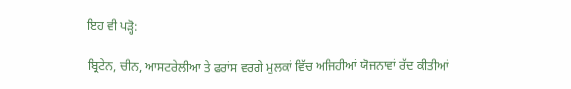ਇਹ ਵੀ ਪੜ੍ਹੋ:

ਬ੍ਰਿਟੇਨ, ਚੀਨ, ਆਸਟਰੇਲੀਆ ਤੇ ਫਰਾਂਸ ਵਰਗੇ ਮੁਲਕਾਂ ਵਿੱਚ ਅਜਿਹੀਆਂ ਯੋਜਨਾਵਾਂ ਰੱਦ ਕੀਤੀਆਂ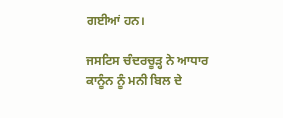ਗਈਆਂ ਹਨ।

ਜਸਟਿਸ ਚੰਦਰਚੂੜ੍ਹ ਨੇ ਆਧਾਰ ਕਾਨੂੰਨ ਨੂੰ ਮਨੀ ਬਿਲ ਦੇ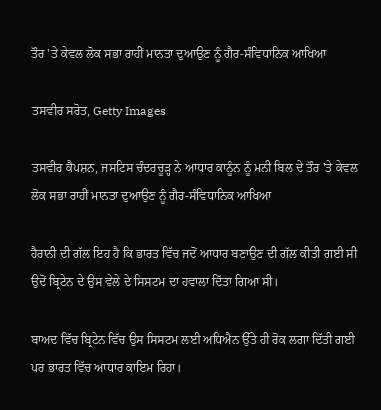ਤੌਰ 'ਤੇ ਕੇਵਲ ਲੋਕ ਸਭਾ ਰਾਹੀਂ ਮਾਨਤਾ ਦੁਆਉਣ ਨੂੰ ਗੈਰ-ਸੰਵਿਧਾਨਿਕ ਆਖਿਆ

ਤਸਵੀਰ ਸਰੋਤ, Getty Images

ਤਸਵੀਰ ਕੈਪਸ਼ਨ, ਜਸਟਿਸ ਚੰਦਰਚੂੜ੍ਹ ਨੇ ਆਧਾਰ ਕਾਨੂੰਨ ਨੂੰ ਮਨੀ ਬਿਲ ਦੇ ਤੌਰ 'ਤੇ ਕੇਵਲ ਲੋਕ ਸਭਾ ਰਾਹੀਂ ਮਾਨਤਾ ਦੁਆਉਣ ਨੂੰ ਗੈਰ-ਸੰਵਿਧਾਨਿਕ ਆਖਿਆ

ਹੈਰਾਨੀ ਦੀ ਗੱਲ ਇਹ ਹੈ ਕਿ ਭਾਰਤ ਵਿੱਚ ਜਦੋਂ ਆਧਾਰ ਬਣਾਉਣ ਦੀ ਗੱਲ ਕੀਤੀ ਗਈ ਸੀ ਉਦੋਂ ਬ੍ਰਿਟੇਨ ਦੇ ਉਸ ਵੇਲੇ ਦੇ ਸਿਸਟਮ ਦਾ ਹਵਾਲਾ ਦਿੱਤਾ ਗਿਆ ਸੀ।

ਬਾਅਦ ਵਿੱਚ ਬ੍ਰਿਟੇਨ ਵਿੱਚ ਉਸ ਸਿਸਟਮ ਲਈ ਅਧਿਐਨ ਉੱਤੇ ਹੀ ਰੋਕ ਲਗਾ ਦਿੱਤੀ ਗਈ ਪਰ ਭਾਰਤ ਵਿੱਚ ਆਧਾਰ ਕਾਇਮ ਰਿਹਾ।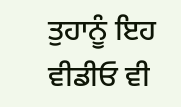ਤੁਹਾਨੂੰ ਇਹ ਵੀਡੀਓ ਵੀ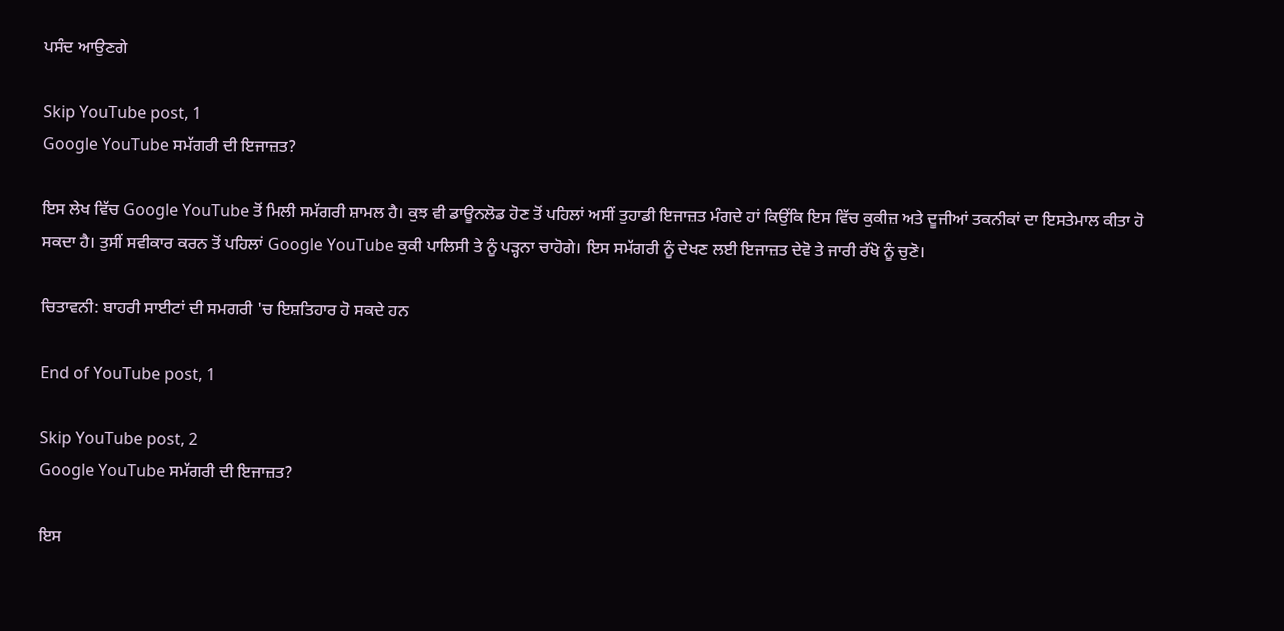ਪਸੰਦ ਆਉਣਗੇ

Skip YouTube post, 1
Google YouTube ਸਮੱਗਰੀ ਦੀ ਇਜਾਜ਼ਤ?

ਇਸ ਲੇਖ ਵਿੱਚ Google YouTube ਤੋਂ ਮਿਲੀ ਸਮੱਗਰੀ ਸ਼ਾਮਲ ਹੈ। ਕੁਝ ਵੀ ਡਾਊਨਲੋਡ ਹੋਣ ਤੋਂ ਪਹਿਲਾਂ ਅਸੀਂ ਤੁਹਾਡੀ ਇਜਾਜ਼ਤ ਮੰਗਦੇ ਹਾਂ ਕਿਉਂਕਿ ਇਸ ਵਿੱਚ ਕੁਕੀਜ਼ ਅਤੇ ਦੂਜੀਆਂ ਤਕਨੀਕਾਂ ਦਾ ਇਸਤੇਮਾਲ ਕੀਤਾ ਹੋ ਸਕਦਾ ਹੈ। ਤੁਸੀਂ ਸਵੀਕਾਰ ਕਰਨ ਤੋਂ ਪਹਿਲਾਂ Google YouTube ਕੁਕੀ ਪਾਲਿਸੀ ਤੇ ਨੂੰ ਪੜ੍ਹਨਾ ਚਾਹੋਗੇ। ਇਸ ਸਮੱਗਰੀ ਨੂੰ ਦੇਖਣ ਲਈ ਇਜਾਜ਼ਤ ਦੇਵੋ ਤੇ ਜਾਰੀ ਰੱਖੋ ਨੂੰ ਚੁਣੋ।

ਚਿਤਾਵਨੀ: ਬਾਹਰੀ ਸਾਈਟਾਂ ਦੀ ਸਮਗਰੀ 'ਚ ਇਸ਼ਤਿਹਾਰ ਹੋ ਸਕਦੇ ਹਨ

End of YouTube post, 1

Skip YouTube post, 2
Google YouTube ਸਮੱਗਰੀ ਦੀ ਇਜਾਜ਼ਤ?

ਇਸ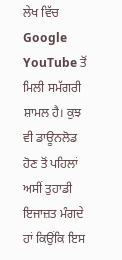ਲੇਖ ਵਿੱਚ Google YouTube ਤੋਂ ਮਿਲੀ ਸਮੱਗਰੀ ਸ਼ਾਮਲ ਹੈ। ਕੁਝ ਵੀ ਡਾਊਨਲੋਡ ਹੋਣ ਤੋਂ ਪਹਿਲਾਂ ਅਸੀਂ ਤੁਹਾਡੀ ਇਜਾਜ਼ਤ ਮੰਗਦੇ ਹਾਂ ਕਿਉਂਕਿ ਇਸ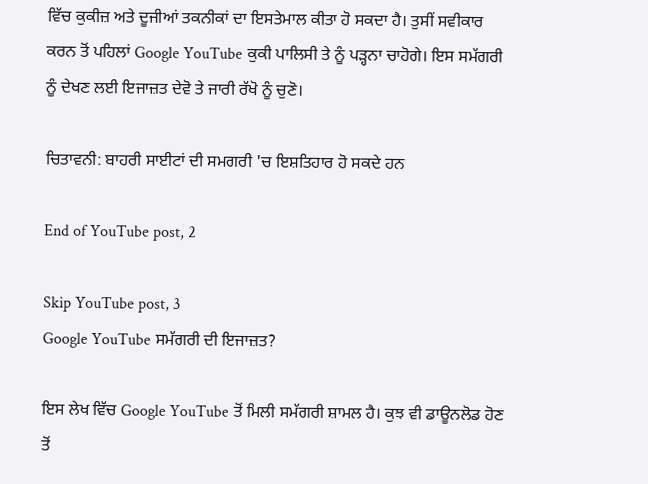ਵਿੱਚ ਕੁਕੀਜ਼ ਅਤੇ ਦੂਜੀਆਂ ਤਕਨੀਕਾਂ ਦਾ ਇਸਤੇਮਾਲ ਕੀਤਾ ਹੋ ਸਕਦਾ ਹੈ। ਤੁਸੀਂ ਸਵੀਕਾਰ ਕਰਨ ਤੋਂ ਪਹਿਲਾਂ Google YouTube ਕੁਕੀ ਪਾਲਿਸੀ ਤੇ ਨੂੰ ਪੜ੍ਹਨਾ ਚਾਹੋਗੇ। ਇਸ ਸਮੱਗਰੀ ਨੂੰ ਦੇਖਣ ਲਈ ਇਜਾਜ਼ਤ ਦੇਵੋ ਤੇ ਜਾਰੀ ਰੱਖੋ ਨੂੰ ਚੁਣੋ।

ਚਿਤਾਵਨੀ: ਬਾਹਰੀ ਸਾਈਟਾਂ ਦੀ ਸਮਗਰੀ 'ਚ ਇਸ਼ਤਿਹਾਰ ਹੋ ਸਕਦੇ ਹਨ

End of YouTube post, 2

Skip YouTube post, 3
Google YouTube ਸਮੱਗਰੀ ਦੀ ਇਜਾਜ਼ਤ?

ਇਸ ਲੇਖ ਵਿੱਚ Google YouTube ਤੋਂ ਮਿਲੀ ਸਮੱਗਰੀ ਸ਼ਾਮਲ ਹੈ। ਕੁਝ ਵੀ ਡਾਊਨਲੋਡ ਹੋਣ ਤੋਂ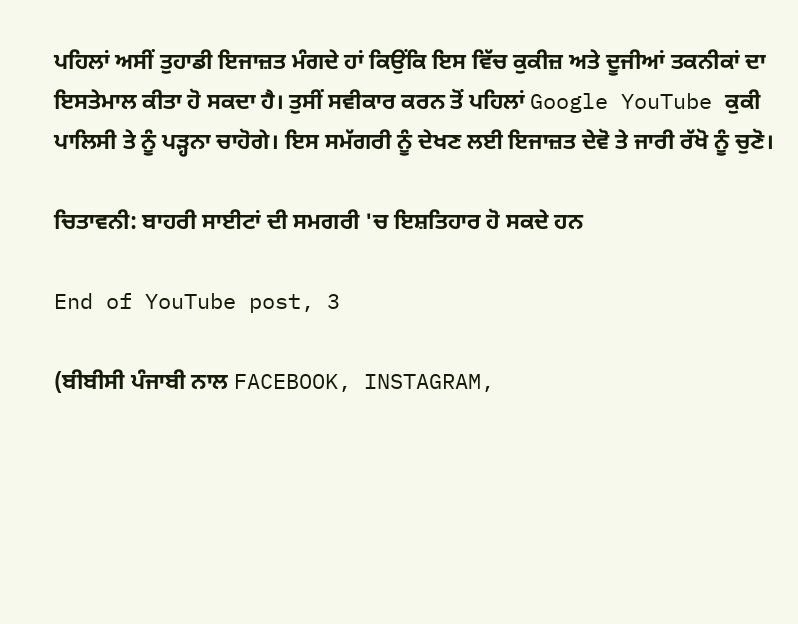ਪਹਿਲਾਂ ਅਸੀਂ ਤੁਹਾਡੀ ਇਜਾਜ਼ਤ ਮੰਗਦੇ ਹਾਂ ਕਿਉਂਕਿ ਇਸ ਵਿੱਚ ਕੁਕੀਜ਼ ਅਤੇ ਦੂਜੀਆਂ ਤਕਨੀਕਾਂ ਦਾ ਇਸਤੇਮਾਲ ਕੀਤਾ ਹੋ ਸਕਦਾ ਹੈ। ਤੁਸੀਂ ਸਵੀਕਾਰ ਕਰਨ ਤੋਂ ਪਹਿਲਾਂ Google YouTube ਕੁਕੀ ਪਾਲਿਸੀ ਤੇ ਨੂੰ ਪੜ੍ਹਨਾ ਚਾਹੋਗੇ। ਇਸ ਸਮੱਗਰੀ ਨੂੰ ਦੇਖਣ ਲਈ ਇਜਾਜ਼ਤ ਦੇਵੋ ਤੇ ਜਾਰੀ ਰੱਖੋ ਨੂੰ ਚੁਣੋ।

ਚਿਤਾਵਨੀ: ਬਾਹਰੀ ਸਾਈਟਾਂ ਦੀ ਸਮਗਰੀ 'ਚ ਇਸ਼ਤਿਹਾਰ ਹੋ ਸਕਦੇ ਹਨ

End of YouTube post, 3

(ਬੀਬੀਸੀ ਪੰਜਾਬੀ ਨਾਲ FACEBOOK, INSTAGRAM,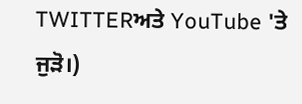TWITTERਅਤੇ YouTube 'ਤੇ ਜੁੜੋ।)